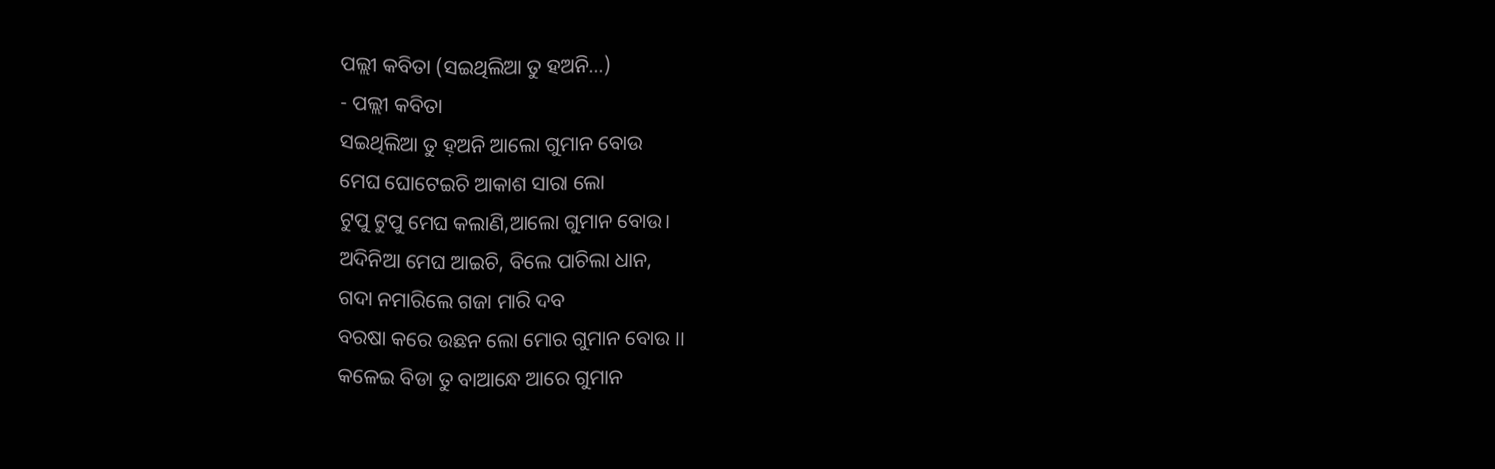ପଲ୍ଲୀ କବିତା (ସଇଥିଲିଆ ତୁ ହଅନି…)
- ପଲ୍ଲୀ କବିତା
ସଇଥିଲିଆ ତୁ ହ଼ଅନି ଆଲୋ ଗୁମାନ ବୋଉ
ମେଘ ଘୋଟେଇଚି ଆକାଶ ସାରା ଲୋ
ଟୁପୁ ଟୁପୁ ମେଘ କଲାଣି,ଆଲୋ ଗୁମାନ ବୋଉ।
ଅଦିନିଆ ମେଘ ଆଇଚି, ବିଲେ ପାଚିଲା ଧାନ,
ଗଦା ନମାରିଲେ ଗଜା ମାରି ଦବ
ବରଷା କରେ ଉଛନ ଲୋ ମୋର ଗୁମାନ ବୋଉ ।।
କଳେଇ ବିଡା ତୁ ବାଆନ୍ଧେ ଆରେ ଗୁମାନ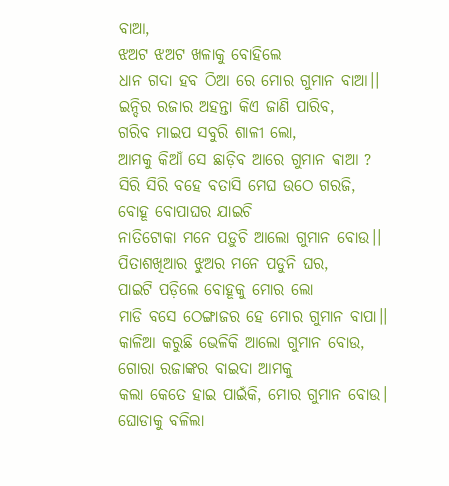ବାଆ,
ଝଅଟ ଝଅଟ ଖଳାକୁ ବୋହିଲେ
ଧାନ ଗଦା ହବ ଠିଆ ରେ ମୋର ଗୁମାନ ବାଆ।।
ଇନ୍ଦିର ରଜାର ଅହନ୍ତା କିଏ ଜାଣି ପାରିବ,
ଗରିବ ମାଇପ ସବୁରି ଶାଳୀ ଲୋ,
ଆମକୁ କିଆଁ ସେ ଛାଡ଼ିବ ଆରେ ଗୁମାନ ଵାଆ ?
ସିରି ସିରି ବହେ ବତାସି ମେଘ ଉଠେ ଗରଜି,
ବୋହୂ ବୋପାଘର ଯାଇଚି
ନାତିଟୋକା ମନେ ପଡ଼ୁଚି ଆଲୋ ଗୁମାନ ବୋଉ।।
ପିତାଶଖିଆର ଝୁଅର ମନେ ପଡୁନି ଘର,
ପାଇଟି ପଡ଼ିଲେ ବୋହୂକୁ ମୋର ଲୋ
ମାଡି ବସେ ଠେଙ୍ଗାଜର ହେ ମୋର ଗୁମାନ ବାପା।।
କାଳିଆ କରୁଛି ଭେଳିକି ଆଲୋ ଗୁମାନ ବୋଉ,
ଗୋରା ରଜାଙ୍କର ବାଇଦା ଆମକୁ
କଲା କେତେ ହାଇ ପାଇଁକି, ମୋର ଗୁମାନ ବୋଉ।
ଘୋଡାକୁ ବଳିଲା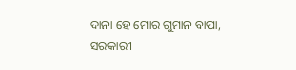ଦାନା ହେ ମୋର ଗୁମାନ ବାପା,
ସରକାରୀ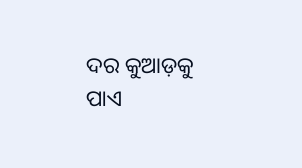ଦର କୁଆଡ଼କୁ ପାଏ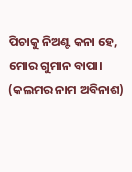ପିଚାକୁ ନିଅଣ୍ଟ କନା ହେ,
ମୋର ଗୁମାନ ବାପା।
(କଲମର ନାମ ଅବିନାଶ)